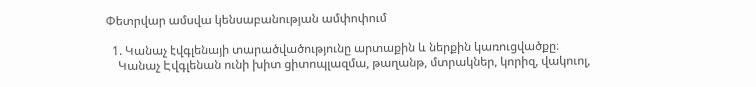Փետրվար ամսվա կենսաբանության ամփոփում

  1. Կանաչ էվգլենայի տարածվածությունը արտաքին և ներքին կառուցվածքը։
    Կանաչ Էվգլենան ունի խիտ ցիտոպլազմա, թաղանթ, մտրակներ, կորիզ, վակուոլ,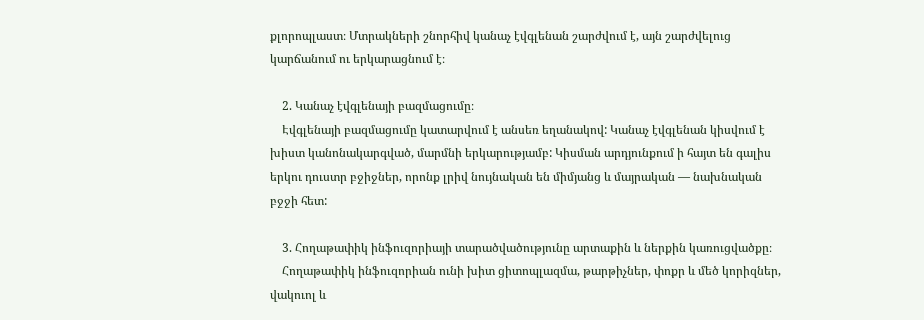քլորոպլաստ։ Մտրակների շնորհիվ կանաչ էվգլենան շարժվում է, այն շարժվելուց կարճանում ու երկարացնում է։

    2. Կանաչ էվգլենայի բազմացումը։
    Էվգլենայի բազմացումը կատարվում է անսեռ եղանակով: Կանաչ էվգլենան կիսվում է խիստ կանոնակարգված, մարմնի երկարությամբ: Կիսման արդյունքում ի հայտ են գալիս երկու դուստր բջիջներ, որոնք լրիվ նույնական են միմյանց և մայրական — նախնական բջջի հետ:

    3. Հողաթափիկ ինֆուզորիայի տարածվածությունը արտաքին և ներքին կառուցվածքը։
    Հողաթափիկ ինֆուզորիան ունի խիտ ցիտոպլազմա, թարթիչներ, փոքր և մեծ կորիզներ, վակուոլ և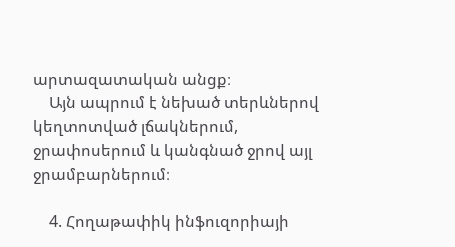արտազատական անցք։
    Այն ապրում է նեխած տերևներով կեղտոտված լճակներում, ջրափոսերում և կանգնած ջրով այլ ջրամբարներում։

    4. Հողաթափիկ ինֆուզորիայի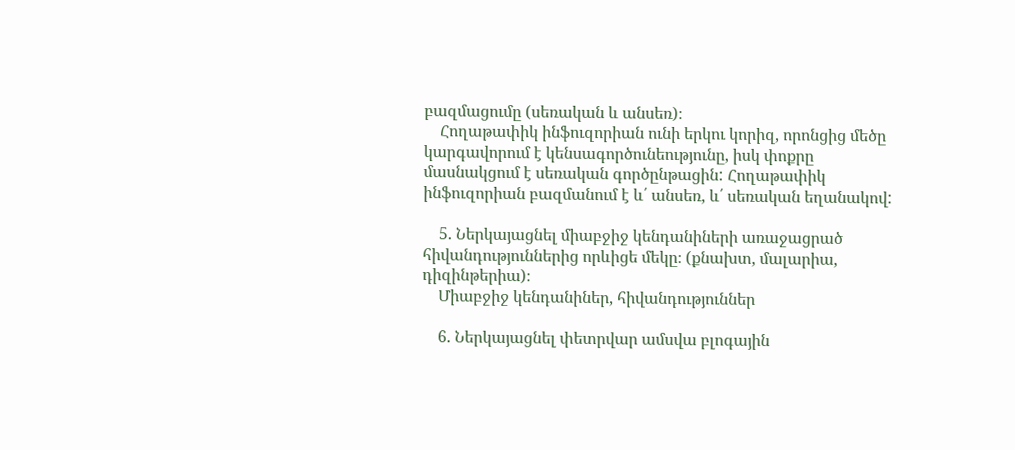բազմացումը (սեռական և անսեռ)։
    Հողաթափիկ ինֆուզորիան ունի երկու կորիզ, որոնցից մեծը կարգավորում է կենսագործունեությունը, իսկ փոքրը մասնակցում է սեռական գործընթացին: Հողաթափիկ ինֆուզորիան բազմանում է և՛ անսեռ, և՛ սեռական եղանակով:

    5. Ներկայացնել միաբջիջ կենդանիների առաջացրած հիվանդություններից որևիցե մեկը։ (քնախտ, մալարիա, դիզինթերիա)։
    Միաբջիջ կենդանիներ, հիվանդություններ

    6. Ներկայացնել փետրվար ամսվա բլոգային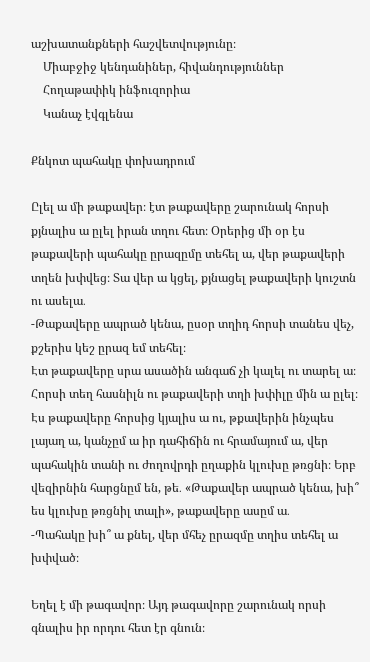աշխատանքների հաշվետվությունը։
    Միաբջիջ կենդանիներ, հիվանդություններ
    Հողաթափիկ ինֆուզորիա
    Կանաչ էվգլենա

Քնկոտ պահակը փոխադրում

Ըլել ա մի թաքավեր։ էտ թաքավերը շարունակ հորսի քյնալիս ա ըլել իրան տղու հետ։ Օրերից մի օր էս թաքավերի պահակը ըրազըմը տեհել ա, վեր թաքավերի տղեն խփվեց։ Տա վեր ա կցել, քյնացել թաքավերի կուշտն ու ասելա․
-Թաքավերը ապրած կենա, ըսօր տղիդ հորսի տանես վեչ, քշերիս կեշ ըրազ եմ տեհել։
Էտ թաքավերը սրա ասածին անգաճ չի կալել ու տարել ա։ Հորսի տեղ հասնիլն ու թաքավերի տղի խփիլը մին ա ըլել։ Էս թաքավերը հորսից կյալիս ա ու, թքավերին ինչպես լայաղ ա, կանչըմ ա իր դահիճին ու հրամայում ա, վեր պահակին տանի ու ժողովրդի ըղաքին կլուխը թռցնի։ Երբ վեզիրնին հարցնըմ են, թե․ «Թաքավեր ապրած կենա, խի՞ ես կլուխը թռցնիլ տալի», թաքավերը ասըմ ա․
-Պահակը խի՞ ա քնել, վեր մհեչ ըրազմը տղիս տեհել ա խփված։

Եղել է մի թագավոր։ Այդ թագավորը շարունակ որսի գնալիս իր որդու հետ էր գնուն։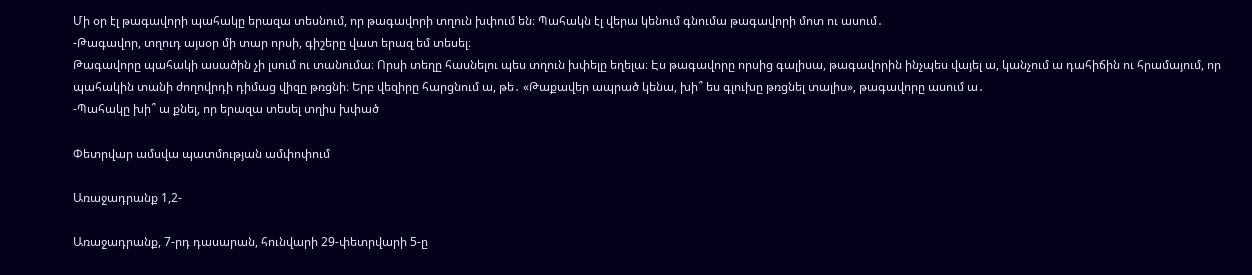Մի օր էլ թագավորի պահակը երազա տեսնում, որ թագավորի տղուն խփում են։ Պահակն էլ վերա կենում գնումա թագավորի մոտ ու ասում․
-Թագավոր, տղուդ այսօր մի տար որսի, գիշերը վատ երազ եմ տեսել։
Թագավորը պահակի ասածին չի լսում ու տանումա։ Որսի տեղը հասնելու պես տղուն խփելը եղելա։ Էս թագավորը որսից գալիսա, թագավորին ինչպես վայել ա, կանչում ա դահիճին ու հրամայում, որ պահակին տանի ժողովրդի դիմաց վիզը թռցնի։ Երբ վեզիրը հարցնում ա, թե․ «Թաքավեր ապրած կենա, խի՞ ես գլուխը թռցնել տալիս», թագավորը ասում ա․
-Պահակը խի՞ ա քնել, որ երազա տեսել տղիս խփած

Փետրվար ամսվա պատմության ամփոփում

Առաջադրանք 1,2-

Առաջադրանք, 7-րդ դասարան, հունվարի 29-փետրվարի 5-ը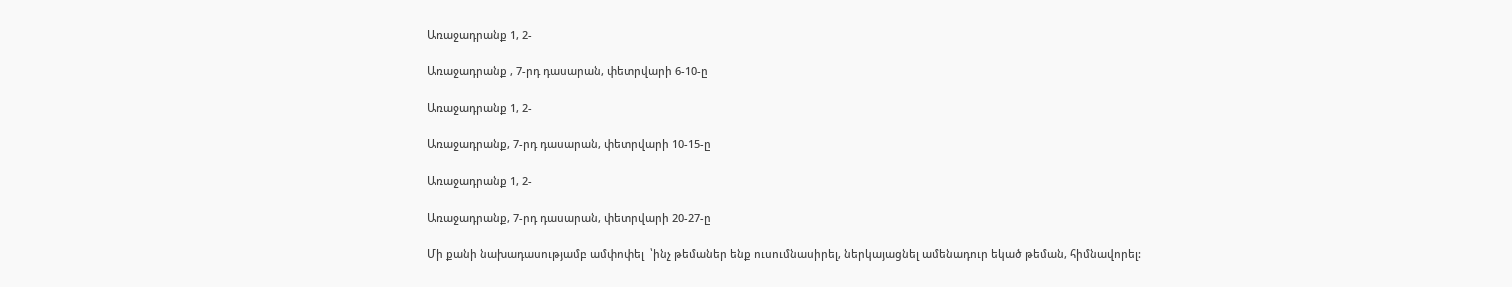Առաջադրանք 1, 2-

Առաջադրանք , 7-րդ դասարան, փետրվարի 6-10-ը

Առաջադրանք 1, 2-

Առաջադրանք, 7-րդ դասարան, փետրվարի 10-15-ը

Առաջադրանք 1, 2-

Առաջադրանք, 7-րդ դասարան, փետրվարի 20-27-ը

Մի քանի նախադասությամբ ամփոփել  ՝ինչ թեմաներ ենք ուսումնասիրել, ներկայացնել ամենադուր եկած թեման, հիմնավորել: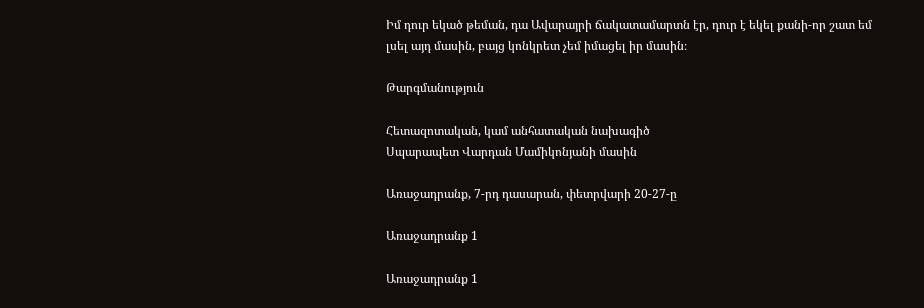Իմ դուր եկած թեման, դա Ավարայրի ճակատամարտն էր, դուր է եկել քանի-որ շատ եմ լսել այդ մասին, բայց կոնկրետ չեմ իմացել իր մասին։

Թարգմանություն

Հետազոտական, կամ անհատական նախագիծ
Սպարապետ Վարդան Մամիկոնյանի մասին

Առաջադրանք, 7-րդ դասարան, փետրվարի 20-27-ը

Առաջադրանք 1

Առաջադրանք 1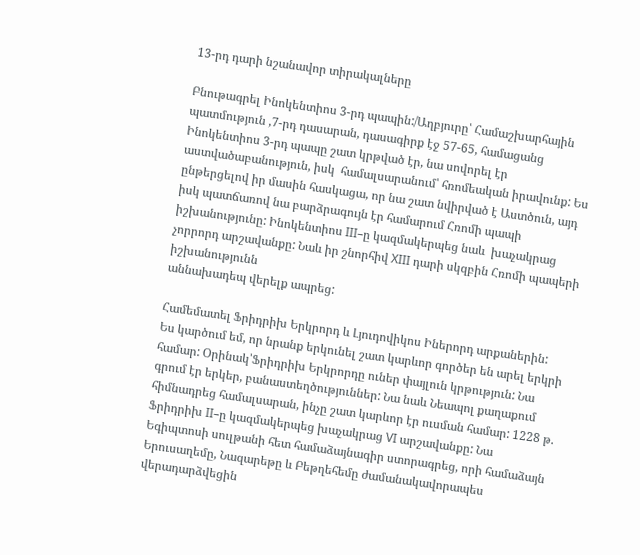13-րդ դարի նշանավոր տիրակալները

Բնութագրել Ինոկենտիոս 3-րդ պապին:/Աղբյուրը՝ Համաշխարհային պատմություն ,7-րդ դասարան, դասագիրք էջ 57-65, համացանց
Ինոկենտիոս 3-րդ պապը շատ կրթված էր, նա սովորել էր աստվածաբանություն, իսկ  համալսարանում՝ հռոմեական իրավունք: Ես ընթերցելով իր մասին հասկացա, որ նա շատ նվիրված է Աստծուն, այդ իսկ պատճառով նա բարձրագույն էր համարում Հռոմի պապի իշխանությունը: Ինոկենտիոս III–ը կազմակերպեց նաև  խաչակրաց չորրորդ արշավանքը: Նաև իր շնորհիվ XIII դարի սկզբին Հռոմի պապերի իշխանությունն
աննախադեպ վերելք ապրեց:

Համեմատել Ֆրիդրիխ Երկրորդ և Լյուդովիկոս Իներորդ արքաներին:
Ես կարծում եմ, որ նրանք երկունել շատ կարևոր գործեր են արել երկրի համար: Օրինակ՝Ֆրիդրիխ Երկրորդը ուներ փայլուն կրթություն: Նա գրում էր երկեր, բանաստեղծություններ: Նա նաև Նեապոլ քաղաքում հիմնադրեց համալսարան, ինչը շատ կարևոր էր ուսման համար: 1228 թ. Ֆրիդրիխ II–ը կազմակերպեց խաչակրաց VI արշավանքը: Նա Եգիպտոսի սուլթանի հետ համաձայնագիր ստորագրեց, որի համաձայն Երուսաղեմը, Նազարեթը և Բեթղեհեմը ժամանակավորապես վերադարձվեցին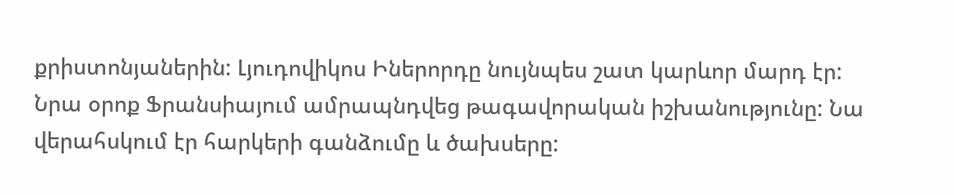քրիստոնյաներին: Լյուդովիկոս Իներորդը նույնպես շատ կարևոր մարդ էր: Նրա օրոք Ֆրանսիայում ամրապնդվեց թագավորական իշխանությունը: Նա վերահսկում էր հարկերի գանձումը և ծախսերը: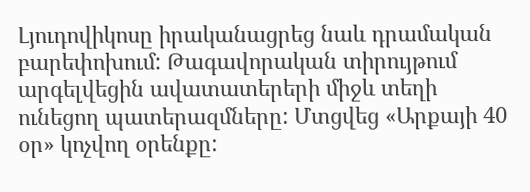Լյուդովիկոսը իրականացրեց նաև դրամական բարեփոխում: Թագավորական տիրույթում արգելվեցին ավատատերերի միջև տեղի ունեցող պատերազմները: Մտցվեց «Արքայի 40 օր» կոչվող օրենքը: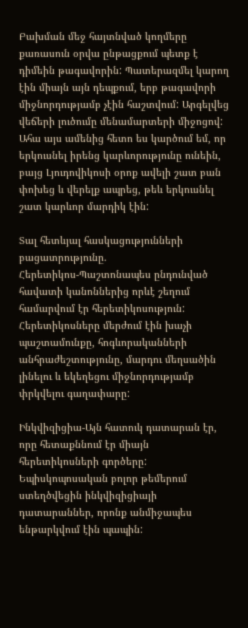Բախման մեջ հայտնված կողմերը քառասուն օրվա ընթացքում պետք է դիմեին թագավորին: Պատերազմել կարող էին միայն այն դեպքում, երբ թագավորի միջնորդությամբ չէին հաշտվում: Արգելվեց վեճերի լուծումը մենամարտերի միջոցով: Ահա այս ամենից հետո ես կարծում եմ, որ երկուսնել իրենց կարևորությունը ունեին, բայց Լյուդովիկոսի օրոք ավելի շատ բան փոխեց և վերելք ապրեց, թեև երկուսնել շատ կարևոր մարդիկ էին:

Տալ հետևյալ հասկացությունների բացատրությունը.
Հերետիկոս-Պաշտոնապես ընդունված հավատի կանոններից որևէ շեղում համարվում էր հերետիկոսություն: Հերետիկոսները մերժում էին խաչի պաշտամունքը, հոգևորականների անհրաժեշտությունը, մարդու մեղսածին լինելու և եկեղեցու միջնորդությամբ փրկվելու գաղափարը:

Ինկվիզիցիա-Այն հատուկ դատարան էր, որը հետաքննում էր միայն հերետիկոսների գործերը: Եպիսկոպոսական բոլոր թեմերում ստեղծվեցին ինկվիզիցիայի դատարաններ, որոնք անմիջապես ենթարկվում էին պապին: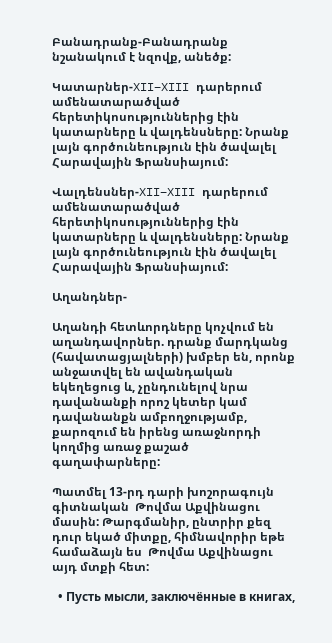Բանադրանք-Բանադրանք նշանակում է նզովք, անեծք:

Կատարներ-XII–XIII դարերում  ամենատարածված հերետիկոսություններից էին կատարները և վալդենսները: Նրանք լայն գործունեություն էին ծավալել Հարավային Ֆրանսիայում:

Վալդենսներ-XII–XIII դարերում  ամենատարածված հերետիկոսություններից էին կատարները և վալդենսները: Նրանք լայն գործունեություն էին ծավալել Հարավային Ֆրանսիայում:

Աղանդներ-

Աղանդի հետևորդները կոչվում են աղանդավորներ. դրանք մարդկանց (հավատացյալների) խմբեր են, որոնք անջատվել են ավանդական եկեղեցուց և, չընդունելով նրա դավանանքի որոշ կետեր կամ դավանանքն ամբողջությամբ, քարոզում են իրենց առաջնորդի կողմից առաջ քաշած գաղափարները:

Պատմել 13-րդ դարի խոշորագույն գիտնական  Թովմա Աքվինացու  մասին: Թարգմանիր, ընտրիր քեզ դուր եկած միտքը, հիմնավորիր եթե համաձայն ես  Թովմա Աքվինացու այդ մտքի հետ:

  • Пусть мысли, заключённые в книгах,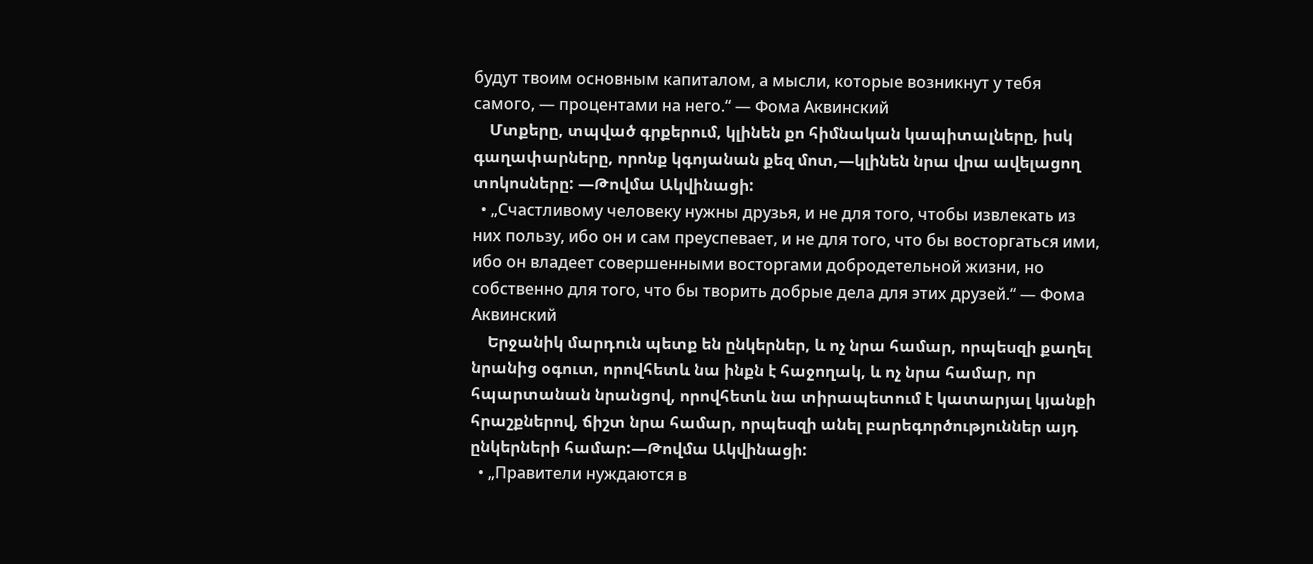будут твоим основным капиталом, а мысли, которые возникнут у тебя самого, — процентами на него.“ — Фома Аквинский
    Մտքերը, տպված գրքերում, կլինեն քո հիմնական կապիտալները, իսկ գաղափարները, որոնք կգոյանան քեզ մոտ,—կլինեն նրա վրա ավելացող տոկոսները: —Թովմա Ակվինացի:
  • „Счастливому человеку нужны друзья, и не для того, чтобы извлекать из них пользу, ибо он и сам преуспевает, и не для того, что бы восторгаться ими, ибо он владеет совершенными восторгами добродетельной жизни, но собственно для того, что бы творить добрые дела для этих друзей.“ — Фома Аквинский
    Երջանիկ մարդուն պետք են ընկերներ, և ոչ նրա համար, որպեսզի քաղել նրանից օգուտ, որովհետև նա ինքն է հաջողակ, և ոչ նրա համար, որ հպարտանան նրանցով, որովհետև նա տիրապետում է կատարյալ կյանքի հրաշքներով, ճիշտ նրա համար, որպեսզի անել բարեգործություններ այդ ընկերների համար:—Թովմա Ակվինացի:
  • „Правители нуждаются в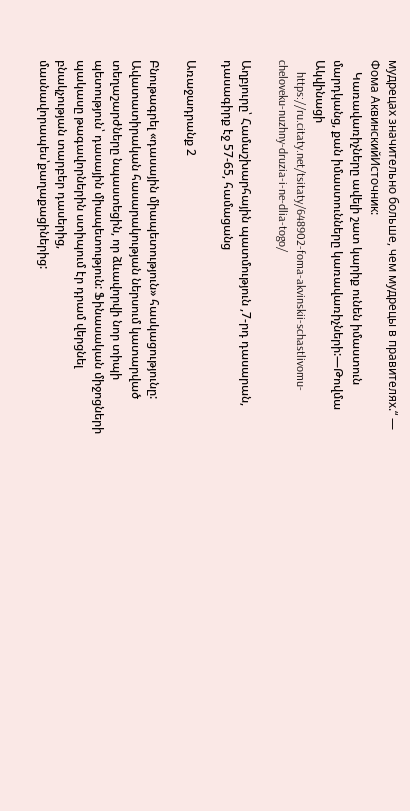мудрецах значительно больше, чем мудрецы в правителях.“ — Фома АквинскийИсточник:
    Կառավառիչները ավելի շատ կարիք ունեն իմաստուն մարդկանց, քան իմաստունները կառավառիչների:—Թովմա Ակվինացի
    https://ru.citaty.net/tsitaty/648902-foma-akvinskii-schastlivomu-cheloveku-nuzhny-druzia-i-ne-dlia-togo/

Աղբյուրը՝ Համաշխարհային պատմություն ,7-րդ դասարան, դասագիրք էջ 57-65, համացանց

Առաջադրանք 2

Բնութագրել «դասային միապետություն» հասկացությունը:
Ավատատիրական հասարակության ներսում կատարված  տեղաշարժները նպաստեցին, որ ձևավորվի նոր տիպի պետություն՝ դասային միապետություն: Ֆինասական միջոցների պակասը թագավորներին ստիպում էր դրամ վերցնել բնակչության տարբեր դասերից, մասնավորապես՝քաղաքացիներից: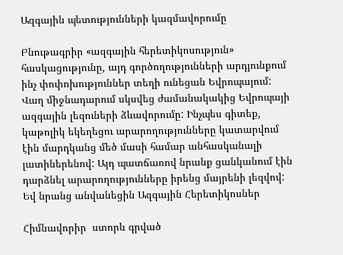Ազգային պետությունների կազմավորումը

Բնութագրիր «ազգային հերետիկոսություն»  հասկացությունը, այդ գործողությունների արդյունքում ինչ փոփոխություններ տեղի ունեցան Եվրոպայում:
Վաղ միջնադարում սկսվեց ժամանակակից Եվրոպայի ազգային լեզուների ձևավորումը: Ինչպես գիտեք, կաթոլիկ եկեղեցու արարողությունները կատարվում էին մարդկանց մեծ մասի համար անհասկանալի լատիներենով: Այդ պատճառով նրանք ցանկանում էին դարձնել արարողությունները իրենց մայրենի լեզվով: Եվ նրանց անվանեցին Ազգային Հերետիկոսներ

Հիմնավորիր  ստորև գրված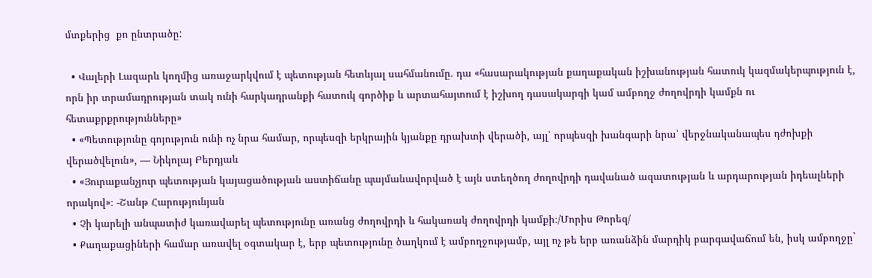մտքերից  քո ընտրածը:

  • Վալերի Լազարև կողմից առաջարկվում է պետության հետևյալ սահմանումը. դա «հասարակության քաղաքական իշխանության հատուկ կազմակերպություն է, որն իր տրամադրության տակ ունի հարկադրանքի հատուկ գործիք և արտահայտում է իշխող դասակարգի կամ ամբողջ ժողովրդի կամքն ու հետաքրքրությունները»
  • «Պետությունը գոյություն ունի ոչ նրա համար, որպեսզի երկրային կյանքը դրախտի վերածի, այլ՝ որպեսզի խանգարի նրա՝ վերջնականապես դժոխքի վերածվելուն», — Նիկոլայ Բերդյաև
  • «Յուրաքանչյուր պետության կայացածության աստիճանը պայմանավորված է այն ստեղծող ժողովրդի դավանած ազատության և արդարության իդեալների որակով»։ -Շանթ Հարությունյան
  • Չի կարելի անպատիժ կառավարել պետությունը առանց ժողովրդի և հակառակ ժողովրդի կամքի։/Մորիս Թորեզ/
  • Քաղաքացիների համար առավել օգտակար է, երբ պետությունը ծաղկում է ամբողջությամբ, այլ ոչ թե երբ առանձին մարդիկ բարգավաճում են, իսկ ամբողջը`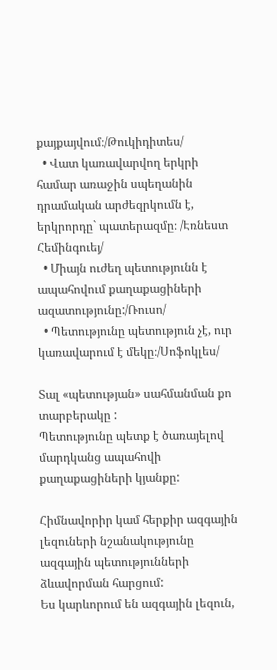քայքայվում։/Թուկիդիտես/
  • Վատ կառավարվող երկրի համար առաջին սպեղանին դրամական արժեզրկումն է, երկրորդը` պատերազմը։ /Էռնեստ Հեմինգուեյ/
  • Միայն ուժեղ պետությունն է ապահովում քաղաքացիների ազատությունը:/Ռուսո/
  • Պետությունը պետություն չէ, ուր կառավարում է մեկը։/Սոֆոկլես/

Տալ «պետության» սահմանման քո տարբերակը :
Պետությունը պետք է ծառայելով մարդկանց ապահովի քաղաքացիների կյանքը:

Հիմնավորիր կամ հերքիր ազգային լեզուների նշանակությունը ազգային պետությունների ձևավորման հարցում:
Ես կարևորում են ազգային լեզուն,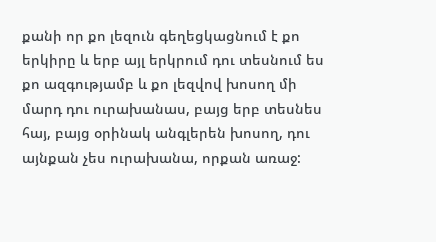քանի որ քո լեզուն գեղեցկացնում է քո երկիրը և երբ այլ երկրում դու տեսնում ես քո ազգությամբ և քո լեզվով խոսող մի մարդ դու ուրախանաս, բայց երբ տեսնես հայ, բայց օրինակ անգլերեն խոսող, դու այնքան չես ուրախանա, որքան առաջ: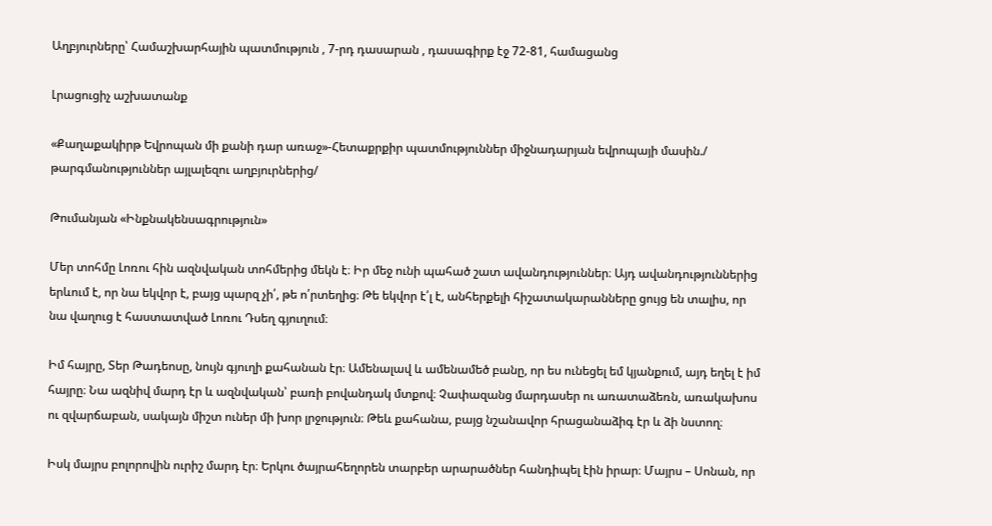Աղբյուրները՝ Համաշխարհային պատմություն , 7-րդ դասարան , դասագիրք էջ 72-81, համացանց

Լրացուցիչ աշխատանք

«Քաղաքակիրթ Եվրոպան մի քանի դար առաջ»-Հետաքրքիր պատմություններ միջնադարյան եվրոպայի մասին./ թարգմանություններ այլալեզու աղբյուրներից/

Թումանյան «Ինքնակենսագրություն»

Մեր տոհմը Լոռու հին ազնվական տոհմերից մեկն է։ Իր մեջ ունի պահած շատ ավանդություններ։ Այդ ավանդություններից երևում է, որ նա եկվոր է, բայց պարզ չի՛, թե ո՛րտեղից։ Թե եկվոր է՛լ է, անհերքելի հիշատակարանները ցույց են տալիս, որ նա վաղուց է հաստատված Լոռու Դսեղ գյուղում։

Իմ հայրը, Տեր Թադեոսը, նույն գյուղի քահանան էր։ Ամենալավ և ամենամեծ բանը, որ ես ունեցել եմ կյանքում, այդ եղել է իմ հայրը։ Նա ազնիվ մարդ էր և ազնվական՝ բառի բովանդակ մտքով։ Չափազանց մարդասեր ու առատաձեռն, առակախոս ու զվարճաբան, սակայն միշտ ուներ մի խոր լրջություն։ Թեև քահանա, բայց նշանավոր հրացանաձիգ էր և ձի նստող։

Իսկ մայրս բոլորովին ուրիշ մարդ էր։ Երկու ծայրահեղորեն տարբեր արարածներ հանդիպել էին իրար։ Մայրս – Սոնան, որ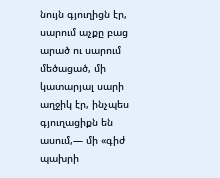նույն գյուղիցն էր, սարում աչքը բաց արած ու սարում մեծացած, մի կատարյալ սարի աղջիկ էր, ինչպես գյուղացիքն են ասում,— մի «գիժ պախրի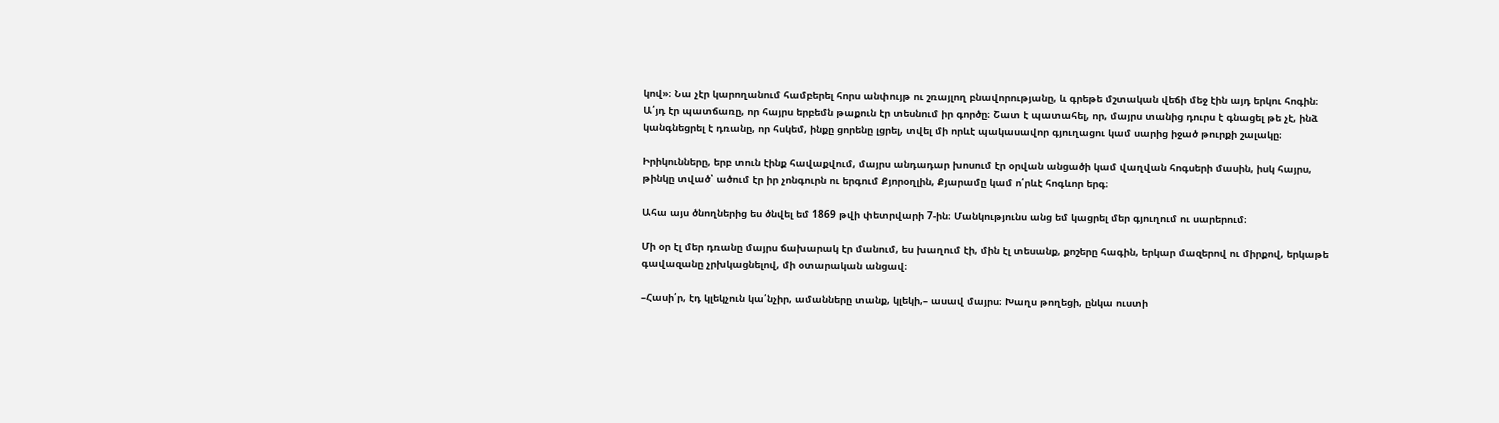կով»։ Նա չէր կարողանում համբերել հորս անփույթ ու շռայլող բնավորությանը, և գրեթե մշտական վեճի մեջ էին այդ երկու հոգին։ Ա՛յդ էր պատճառը, որ հայրս երբեմն թաքուն էր տեսնում իր գործը։ Շատ է պատահել, որ, մայրս տանից դուրս է գնացել թե չէ, ինձ կանգնեցրել է դռանը, որ հսկեմ, ինքը ցորենը լցրել, տվել մի որևէ պակասավոր գյուղացու կամ սարից իջած թուրքի շալակը։

Իրիկունները, երբ տուն էինք հավաքվում, մայրս անդադար խոսում էր օրվան անցածի կամ վաղվան հոգսերի մասին, իսկ հայրս, թինկը տված՝ ածում էր իր չոնգուրն ու երգում Քյորօղլին, Քյարամը կամ ո՛րևէ հոգևոր երգ։

Ահա այս ծնողներից ես ծնվել եմ 1869 թվի փետրվարի 7-ին։ Մանկությունս անց եմ կացրել մեր գյուղում ու սարերում։

Մի օր էլ մեր դռանը մայրս ճախարակ էր մանում, ես խաղում էի, մին էլ տեսանք, քոշերը հագին, երկար մազերով ու միրքով, երկաթե գավազանը չրխկացնելով, մի օտարական անցավ։

–Հասի՛ր, էդ կլեկչուն կա՛նչիր, ամանները տանք, կլեկի,– ասավ մայրս։ Խաղս թողեցի, ընկա ուստի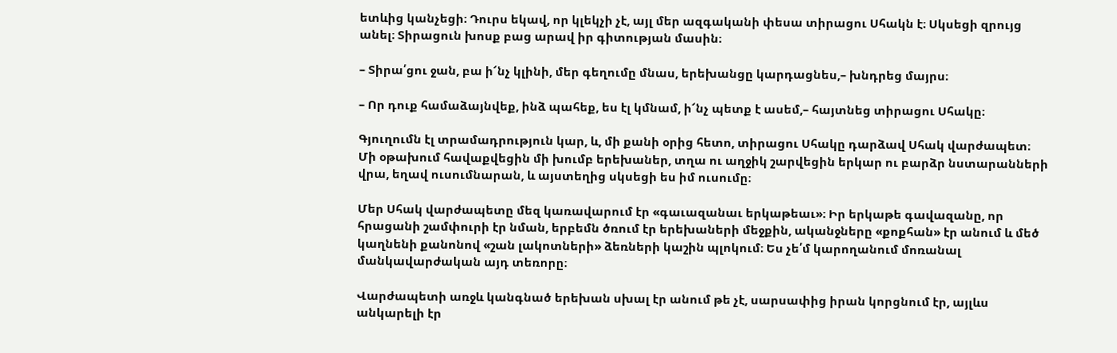ետևից կանչեցի։ Դուրս եկավ, որ կլեկչի չէ, այլ մեր ազգականի փեսա տիրացու Սհակն է։ Սկսեցի զրույց անել։ Տիրացուն խոսք բաց արավ իր գիտության մասին։

– Տիրա՛ցու ջան, բա ի՜նչ կլինի, մեր գեղումը մնաս, երեխանցը կարդացնես,– խնդրեց մայրս։

– Որ դուք համաձայնվեք, ինձ պահեք, ես էլ կմնամ, ի՜նչ պետք է ասեմ,– հայտնեց տիրացու Սհակը։

Գյուղումն էլ տրամադրություն կար, և, մի քանի օրից հետո, տիրացու Սհակը դարձավ Սհակ վարժապետ։ Մի օթախում հավաքվեցին մի խումբ երեխաներ, տղա ու աղջիկ շարվեցին երկար ու բարձր նստարանների վրա, եղավ ուսումնարան, և այստեղից սկսեցի ես իմ ուսումը։

Մեր Սհակ վարժապետը մեզ կառավարում էր «գաւազանաւ երկաթեաւ»։ Իր երկաթե գավազանը, որ հրացանի շամփուրի էր նման, երբեմն ծռում էր երեխաների մեջքին, ականջները «քոքհան» էր անում և մեծ կաղնենի քանոնով «շան լակոտների» ձեռների կաշին պլոկում։ Ես չե՛մ կարողանում մոռանալ մանկավարժական այդ տեռորը։

Վարժապետի առջև կանգնած երեխան սխալ էր անում թե չէ, սարսափից իրան կորցնում էր, այլևս անկարելի էր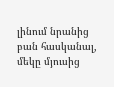լինում նրանից բան հասկանալ, մեկը մյուսից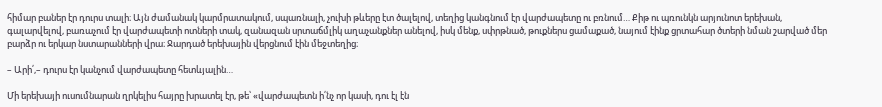հիմար բաներ էր դուրս տալի։ Այն ժամանակ կարմրատակում, սպառնալի, չուխի թևերը էտ ծալելով, տեղից կանգնում էր վարժապետը ու բռնում… Քիթ ու պռունկն արյունոտ երեխան, գալարվելով, բառաչում էր վարժապետի ոտների տակ, զանազան սրտաճմլիկ աղաչանքներ անելով, իսկ մենք, սփրթնած, թուքներս ցամաքած, նայում էինք ցրտահար ծտերի նման շարված մեր բարձր ու երկար նստարանների վրա։ Ջարդած երեխային վերցնում էին մեջտեղից։

– Արի՛,– դուրս էր կանչում վարժապետը հետևյալին…

Մի երեխայի ուսումնարան ղրկելիս հայրը խրատել էր, թե՝ «վարժապետն ի՛նչ որ կասի, դու էլ էն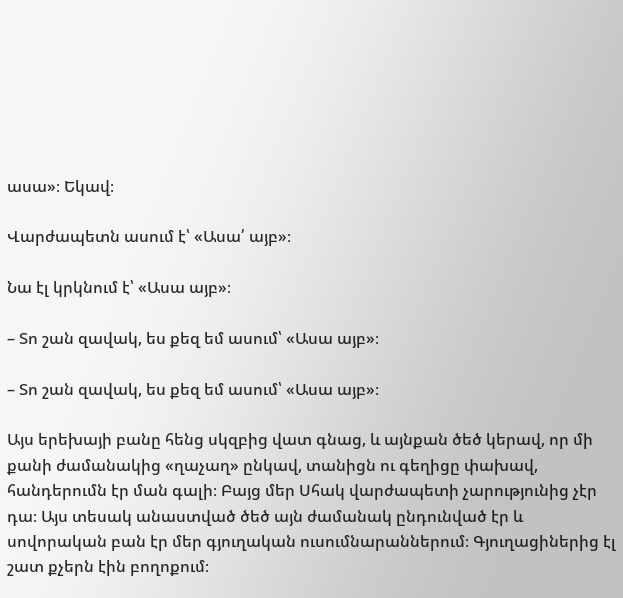ասա»։ Եկավ։

Վարժապետն ասում է՝ «Ասա՛ այբ»։

Նա էլ կրկնում է՝ «Ասա այբ»։

– Տո շան զավակ, ես քեզ եմ ասում՝ «Ասա այբ»։

– Տո շան զավակ, ես քեզ եմ ասում՝ «Ասա այբ»։

Այս երեխայի բանը հենց սկզբից վատ գնաց, և այնքան ծեծ կերավ, որ մի քանի ժամանակից «ղաչաղ» ընկավ, տանիցն ու գեղիցը փախավ, հանդերումն էր ման գալի։ Բայց մեր Սհակ վարժապետի չարությունից չէր դա։ Այս տեսակ անաստված ծեծ այն ժամանակ ընդունված էր և սովորական բան էր մեր գյուղական ուսումնարաններում։ Գյուղացիներից էլ շատ քչերն էին բողոքում։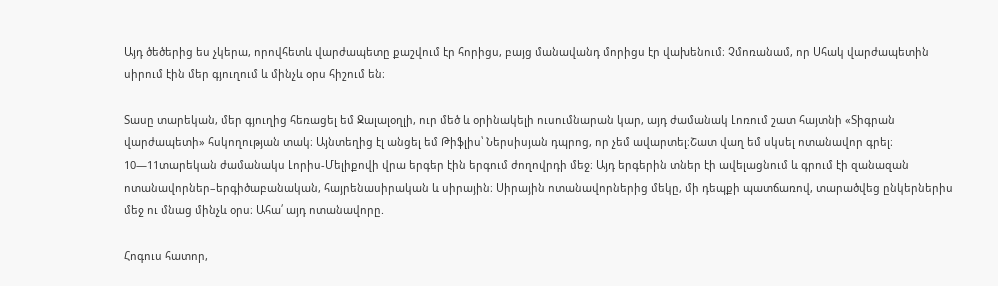Այդ ծեծերից ես չկերա, որովհետև վարժապետը քաշվում էր հորիցս, բայց մանավանդ մորիցս էր վախենում։ Չմոռանամ, որ Սհակ վարժապետին սիրում էին մեր գյուղում և մինչև օրս հիշում են։

Տասը տարեկան, մեր գյուղից հեռացել եմ Ջալալօղլի, ուր մեծ և օրինակելի ուսումնարան կար, այդ ժամանակ Լոռում շատ հայտնի «Տիգրան վարժապետի» հսկողության տակ։ Այնտեղից էլ անցել եմ Թիֆլիս՝ Ներսիսյան դպրոց, որ չեմ ավարտել։Շատ վաղ եմ սկսել ոտանավոր գրել։ 10—11տարեկան ժամանակս Լորիս-Մելիքովի վրա երգեր էին երգում ժողովրդի մեջ։ Այդ երգերին տներ էի ավելացնում և գրում էի զանազան ոտանավորներ–երգիծաբանական, հայրենասիրական և սիրային։ Սիրային ոտանավորներից մեկը, մի դեպքի պատճառով, տարածվեց ընկերներիս մեջ ու մնաց մինչև օրս։ Ահա՛ այդ ոտանավորը.

Հոգուս հատոր,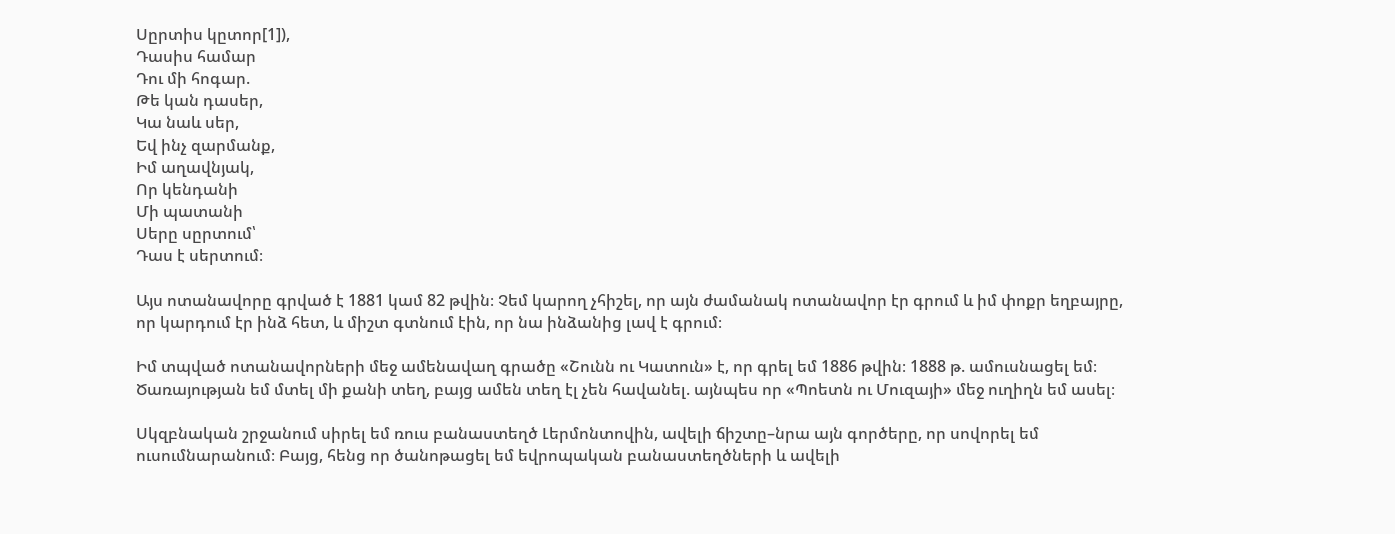Սըրտիս կըտոր[1]),
Դասիս համար
Դու մի հոգար.
Թե կան դասեր,
Կա նաև սեր,
Եվ ինչ զարմանք,
Իմ աղավնյակ,
Որ կենդանի
Մի պատանի
Սերը սըրտում՝
Դաս է սերտում։

Այս ոտանավորը գրված է 1881 կամ 82 թվին։ Չեմ կարող չհիշել, որ այն ժամանակ ոտանավոր էր գրում և իմ փոքր եղբայրը, որ կարդում էր ինձ հետ, և միշտ գտնում էին, որ նա ինձանից լավ է գրում։

Իմ տպված ոտանավորների մեջ ամենավաղ գրածը «Շունն ու Կատուն» է, որ գրել եմ 1886 թվին։ 1888 թ. ամուսնացել եմ։ Ծառայության եմ մտել մի քանի տեղ, բայց ամեն տեղ էլ չեն հավանել. այնպես որ «Պոետն ու Մուզայի» մեջ ուղիղն եմ ասել։

Սկզբնական շրջանում սիրել եմ ռուս բանաստեղծ Լերմոնտովին, ավելի ճիշտը–նրա այն գործերը, որ սովորել եմ ուսումնարանում։ Բայց, հենց որ ծանոթացել եմ եվրոպական բանաստեղծների և ավելի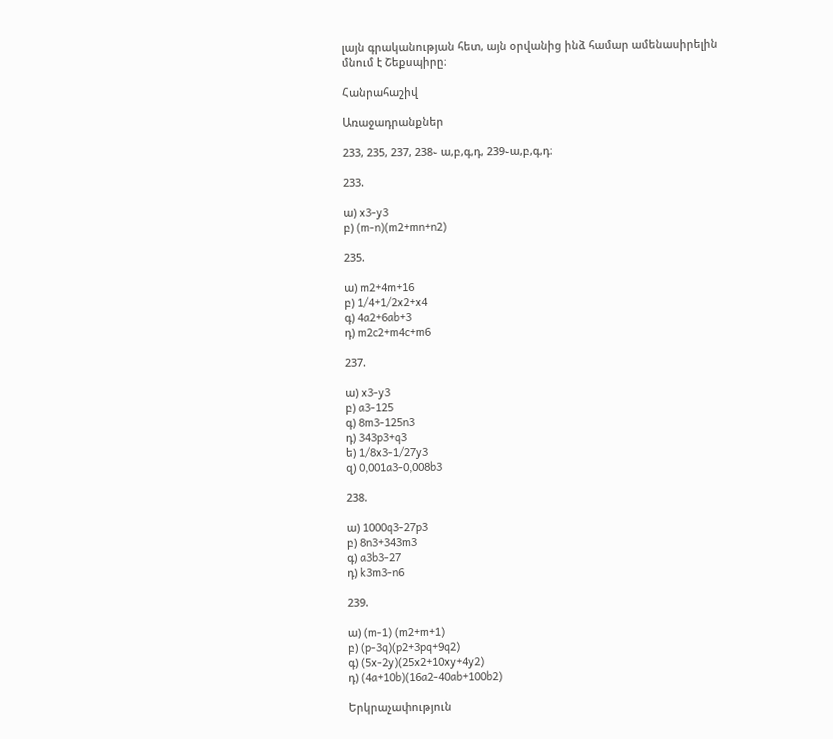լայն գրականության հետ, այն օրվանից ինձ համար ամենասիրելին մնում է Շեքսպիրը։

Հանրահաշիվ

Առաջադրանքներ

233, 235, 237, 238֊ ա,բ,գ,դ, 239֊ա,բ,գ,դ։

233.

ա) x3-y3
բ) (m-n)(m2+mn+n2)

235.

ա) m2+4m+16
բ) 1/4+1/2x2+x4
գ) 4a2+6ab+3
դ) m2c2+m4c+m6

237.

ա) x3-y3
բ) a3-125
գ) 8m3-125n3
դ) 343p3+q3
ե) 1/8x3-1/27y3
զ) 0,001a3-0,008b3

238.

ա) 1000q3-27p3
բ) 8n3+343m3
գ) a3b3-27
դ) k3m3-n6

239.

ա) (m-1) (m2+m+1)
բ) (p-3q)(p2+3pq+9q2)
գ) (5x-2y)(25x2+10xy+4y2)
դ) (4a+10b)(16a2-40ab+100b2)

Երկրաչափություն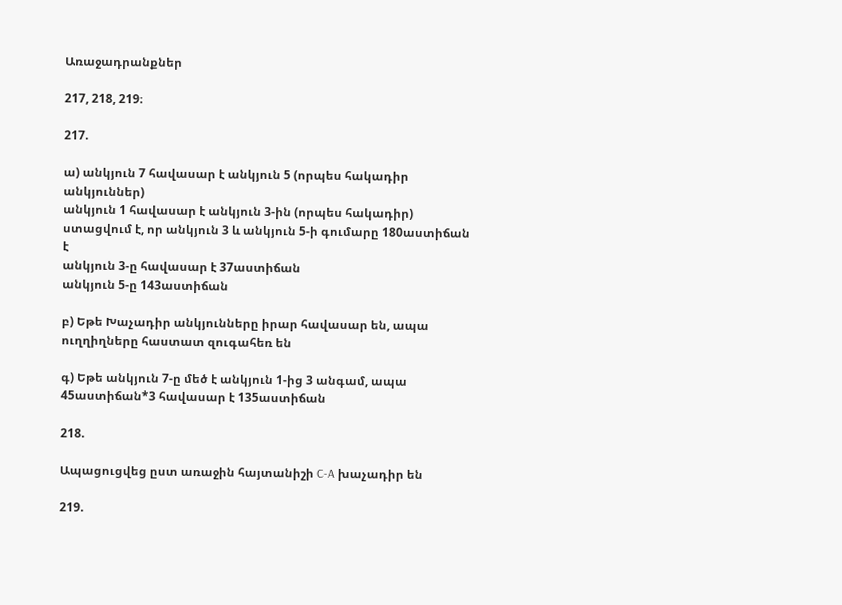Առաջադրանքներ

217, 218, 219։

217.

ա) անկյուն 7 հավասար է անկյուն 5 (որպես հակադիր անկյուններ)
անկյուն 1 հավասար է անկյուն 3-ին (որպես հակադիր)
ստացվում է, որ անկյուն 3 և անկյուն 5-ի գումարը 180աստիճան է
անկյուն 3-ը հավասար է 37աստիճան
անկյուն 5-ը 143աստիճան

բ) Եթե Խաչադիր անկյունները իրար հավասար են, ապա ուղղիղները հաստատ զուգահեռ են

գ) Եթե անկյուն 7-ը մեծ է անկյուն 1-ից 3 անգամ, ապա 45աստիճան*3 հավասար է 135աստիճան

218.

Ապացուցվեց ըստ առաջին հայտանիշի C-A խաչադիր են

219.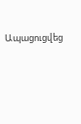Ապացուցվեց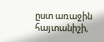ըստ առաջին հայտանիշի,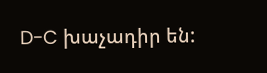D-C խաչադիր են: